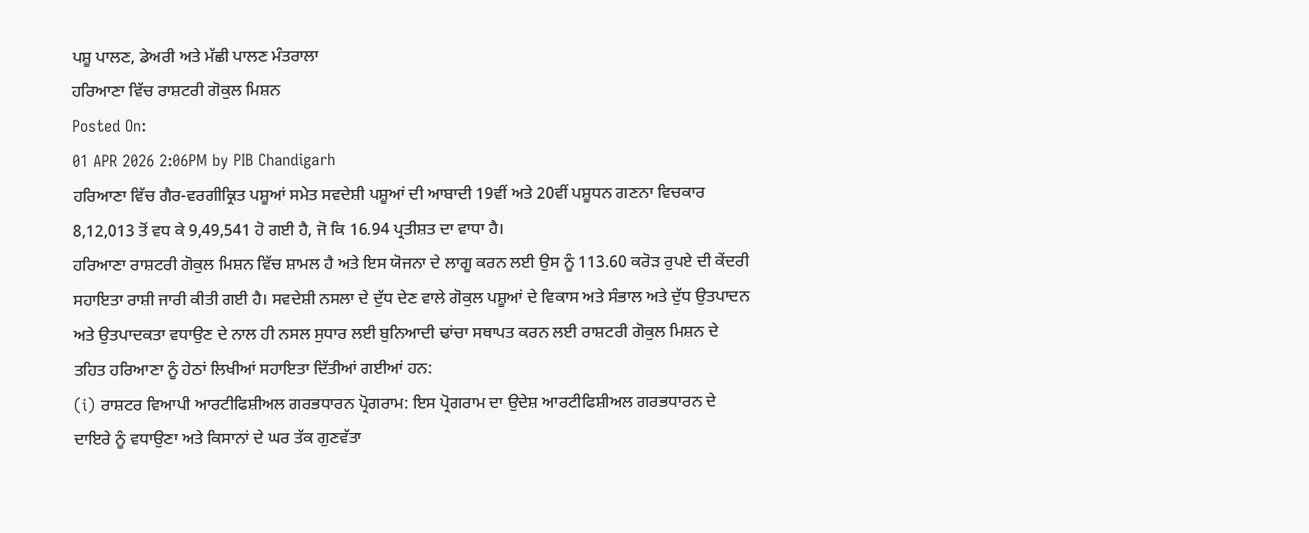ਪਸ਼ੂ ਪਾਲਣ, ਡੇਅਰੀ ਅਤੇ ਮੱਛੀ ਪਾਲਣ ਮੰਤਰਾਲਾ
ਹਰਿਆਣਾ ਵਿੱਚ ਰਾਸ਼ਟਰੀ ਗੋਕੁਲ ਮਿਸ਼ਨ
Posted On:
01 APR 2026 2:06PM by PIB Chandigarh
ਹਰਿਆਣਾ ਵਿੱਚ ਗੈਰ-ਵਰਗੀਕ੍ਰਿਤ ਪਸ਼ੂਆਂ ਸਮੇਤ ਸਵਦੇਸ਼ੀ ਪਸ਼ੂਆਂ ਦੀ ਆਬਾਦੀ 19ਵੀਂ ਅਤੇ 20ਵੀਂ ਪਸ਼ੂਧਨ ਗਣਨਾ ਵਿਚਕਾਰ 8,12,013 ਤੋਂ ਵਧ ਕੇ 9,49,541 ਹੋ ਗਈ ਹੈ, ਜੋ ਕਿ 16.94 ਪ੍ਰਤੀਸ਼ਤ ਦਾ ਵਾਧਾ ਹੈ।
ਹਰਿਆਣਾ ਰਾਸ਼ਟਰੀ ਗੋਕੁਲ ਮਿਸ਼ਨ ਵਿੱਚ ਸ਼ਾਮਲ ਹੈ ਅਤੇ ਇਸ ਯੋਜਨਾ ਦੇ ਲਾਗੂ ਕਰਨ ਲਈ ਉਸ ਨੂੰ 113.60 ਕਰੋੜ ਰੁਪਏ ਦੀ ਕੇਂਦਰੀ ਸਹਾਇਤਾ ਰਾਸ਼ੀ ਜਾਰੀ ਕੀਤੀ ਗਈ ਹੈ। ਸਵਦੇਸ਼ੀ ਨਸਲਾ ਦੇ ਦੁੱਧ ਦੇਣ ਵਾਲੇ ਗੋਕੁਲ ਪਸ਼ੂਆਂ ਦੇ ਵਿਕਾਸ ਅਤੇ ਸੰਭਾਲ ਅਤੇ ਦੁੱਧ ਉਤਪਾਦਨ ਅਤੇ ਉਤਪਾਦਕਤਾ ਵਧਾਉਣ ਦੇ ਨਾਲ ਹੀ ਨਸਲ ਸੁਧਾਰ ਲਈ ਬੁਨਿਆਦੀ ਢਾਂਚਾ ਸਥਾਪਤ ਕਰਨ ਲਈ ਰਾਸ਼ਟਰੀ ਗੋਕੁਲ ਮਿਸ਼ਨ ਦੇ ਤਹਿਤ ਹਰਿਆਣਾ ਨੂੰ ਹੇਠਾਂ ਲਿਖੀਆਂ ਸਹਾਇਤਾ ਦਿੱਤੀਆਂ ਗਈਆਂ ਹਨ:
(i) ਰਾਸ਼ਟਰ ਵਿਆਪੀ ਆਰਟੀਫਿਸ਼ੀਅਲ ਗਰਭਧਾਰਨ ਪ੍ਰੋਗਰਾਮ: ਇਸ ਪ੍ਰੋਗਰਾਮ ਦਾ ਉਦੇਸ਼ ਆਰਟੀਫਿਸ਼ੀਅਲ ਗਰਭਧਾਰਨ ਦੇ ਦਾਇਰੇ ਨੂੰ ਵਧਾਉਣਾ ਅਤੇ ਕਿਸਾਨਾਂ ਦੇ ਘਰ ਤੱਕ ਗੁਣਵੱਤਾ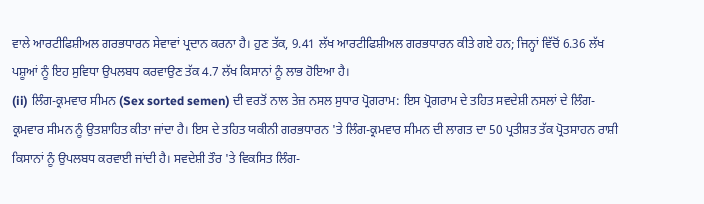ਵਾਲੇ ਆਰਟੀਫਿਸ਼ੀਅਲ ਗਰਭਧਾਰਨ ਸੇਵਾਵਾਂ ਪ੍ਰਦਾਨ ਕਰਨਾ ਹੈ। ਹੁਣ ਤੱਕ, 9.41 ਲੱਖ ਆਰਟੀਫਿਸ਼ੀਅਲ ਗਰਭਧਾਰਨ ਕੀਤੇ ਗਏ ਹਨ; ਜਿਨ੍ਹਾਂ ਵਿੱਚੋਂ 6.36 ਲੱਖ ਪਸ਼ੂਆਂ ਨੂੰ ਇਹ ਸੁਵਿਧਾ ਉਪਲਬਧ ਕਰਵਾਉਣ ਤੱਕ 4.7 ਲੱਖ ਕਿਸਾਨਾਂ ਨੂੰ ਲਾਭ ਹੋਇਆ ਹੈ।
(ii) ਲਿੰਗ-ਕ੍ਰਮਵਾਰ ਸੀਮਨ (Sex sorted semen) ਦੀ ਵਰਤੋਂ ਨਾਲ ਤੇਜ਼ ਨਸਲ ਸੁਧਾਰ ਪ੍ਰੋਗਰਾਮ: ਇਸ ਪ੍ਰੋਗਰਾਮ ਦੇ ਤਹਿਤ ਸਵਦੇਸ਼ੀ ਨਸਲਾਂ ਦੇ ਲਿੰਗ-ਕ੍ਰਮਵਾਰ ਸੀਮਨ ਨੂੰ ਉਤਸ਼ਾਹਿਤ ਕੀਤਾ ਜਾਂਦਾ ਹੈ। ਇਸ ਦੇ ਤਹਿਤ ਯਕੀਨੀ ਗਰਭਧਾਰਨ 'ਤੇ ਲਿੰਗ-ਕ੍ਰਮਵਾਰ ਸੀਮਨ ਦੀ ਲਾਗਤ ਦਾ 50 ਪ੍ਰਤੀਸ਼ਤ ਤੱਕ ਪ੍ਰੋਤਸਾਹਨ ਰਾਸ਼ੀ ਕਿਸਾਨਾਂ ਨੂੰ ਉਪਲਬਧ ਕਰਵਾਈ ਜਾਂਦੀ ਹੈ। ਸਵਦੇਸ਼ੀ ਤੌਰ 'ਤੇ ਵਿਕਸਿਤ ਲਿੰਗ-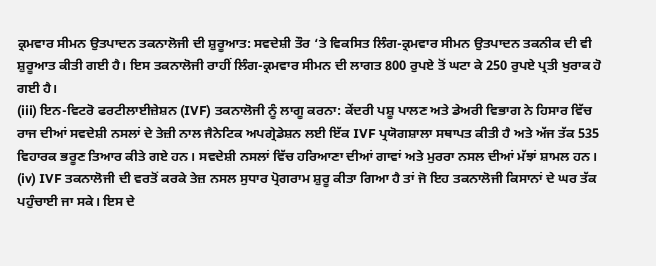ਕ੍ਰਮਵਾਰ ਸੀਮਨ ਉਤਪਾਦਨ ਤਕਨਾਲੋਜੀ ਦੀ ਸ਼ੁਰੂਆਤ: ਸਵਦੇਸ਼ੀ ਤੌਰ ‘ਤੇ ਵਿਕਸਿਤ ਲਿੰਗ-ਕ੍ਰਮਵਾਰ ਸੀਮਨ ਉਤਪਾਦਨ ਤਕਨੀਕ ਦੀ ਵੀ ਸ਼ੁਰੂਆਤ ਕੀਤੀ ਗਈ ਹੈ। ਇਸ ਤਕਨਾਲੋਜੀ ਰਾਹੀਂ ਲਿੰਗ-ਕ੍ਰਮਵਾਰ ਸੀਮਨ ਦੀ ਲਾਗਤ 800 ਰੁਪਏ ਤੋਂ ਘਟਾ ਕੇ 250 ਰੁਪਏ ਪ੍ਰਤੀ ਖੁਰਾਕ ਹੋ ਗਈ ਹੈ।
(iii) ਇਨ-ਵਿਟਰੋ ਫਰਟੀਲਾਈਜ਼ੇਸ਼ਨ (IVF) ਤਕਨਾਲੋਜੀ ਨੂੰ ਲਾਗੂ ਕਰਨਾ: ਕੇਂਦਰੀ ਪਸ਼ੂ ਪਾਲਣ ਅਤੇ ਡੇਅਰੀ ਵਿਭਾਗ ਨੇ ਹਿਸਾਰ ਵਿੱਚ ਰਾਜ ਦੀਆਂ ਸਵਦੇਸ਼ੀ ਨਸਲਾਂ ਦੇ ਤੇਜ਼ੀ ਨਾਲ ਜੈਨੇਟਿਕ ਅਪਗ੍ਰੇਡੇਸ਼ਨ ਲਈ ਇੱਕ IVF ਪ੍ਰਯੋਗਸ਼ਾਲਾ ਸਥਾਪਤ ਕੀਤੀ ਹੈ ਅਤੇ ਅੱਜ ਤੱਕ 535 ਵਿਹਾਰਕ ਭਰੂਣ ਤਿਆਰ ਕੀਤੇ ਗਏ ਹਨ। ਸਵਦੇਸ਼ੀ ਨਸਲਾਂ ਵਿੱਚ ਹਰਿਆਣਾ ਦੀਆਂ ਗਾਵਾਂ ਅਤੇ ਮੁਰਰਾ ਨਸਲ ਦੀਆਂ ਮੱਝਾਂ ਸ਼ਾਮਲ ਹਨ।
(iv) IVF ਤਕਨਾਲੋਜੀ ਦੀ ਵਰਤੋਂ ਕਰਕੇ ਤੇਜ਼ ਨਸਲ ਸੁਧਾਰ ਪ੍ਰੋਗਰਾਮ ਸ਼ੁਰੂ ਕੀਤਾ ਗਿਆ ਹੈ ਤਾਂ ਜੋ ਇਹ ਤਕਨਾਲੋਜੀ ਕਿਸਾਨਾਂ ਦੇ ਘਰ ਤੱਕ ਪਹੁੰਚਾਈ ਜਾ ਸਕੇ। ਇਸ ਦੇ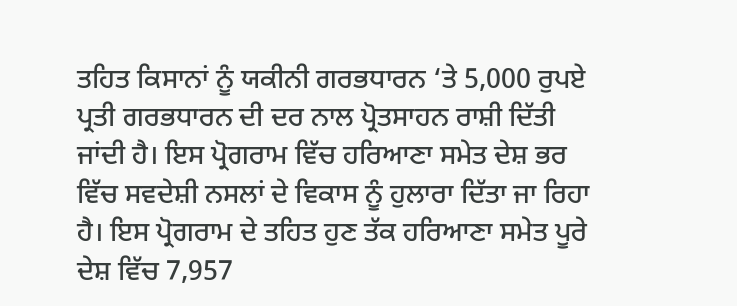ਤਹਿਤ ਕਿਸਾਨਾਂ ਨੂੰ ਯਕੀਨੀ ਗਰਭਧਾਰਨ ‘ਤੇ 5,000 ਰੁਪਏ ਪ੍ਰਤੀ ਗਰਭਧਾਰਨ ਦੀ ਦਰ ਨਾਲ ਪ੍ਰੋਤਸਾਹਨ ਰਾਸ਼ੀ ਦਿੱਤੀ ਜਾਂਦੀ ਹੈ। ਇਸ ਪ੍ਰੋਗਰਾਮ ਵਿੱਚ ਹਰਿਆਣਾ ਸਮੇਤ ਦੇਸ਼ ਭਰ ਵਿੱਚ ਸਵਦੇਸ਼ੀ ਨਸਲਾਂ ਦੇ ਵਿਕਾਸ ਨੂੰ ਹੁਲਾਰਾ ਦਿੱਤਾ ਜਾ ਰਿਹਾ ਹੈ। ਇਸ ਪ੍ਰੋਗਰਾਮ ਦੇ ਤਹਿਤ ਹੁਣ ਤੱਕ ਹਰਿਆਣਾ ਸਮੇਤ ਪੂਰੇ ਦੇਸ਼ ਵਿੱਚ 7,957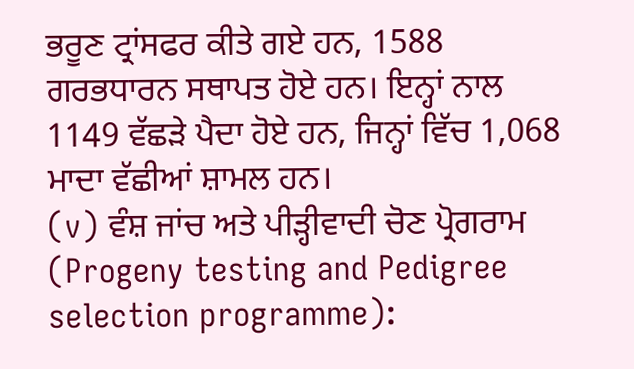ਭਰੂਣ ਟ੍ਰਾਂਸਫਰ ਕੀਤੇ ਗਏ ਹਨ, 1588 ਗਰਭਧਾਰਨ ਸਥਾਪਤ ਹੋਏ ਹਨ। ਇਨ੍ਹਾਂ ਨਾਲ 1149 ਵੱਛੜੇ ਪੈਦਾ ਹੋਏ ਹਨ, ਜਿਨ੍ਹਾਂ ਵਿੱਚ 1,068 ਮਾਦਾ ਵੱਛੀਆਂ ਸ਼ਾਮਲ ਹਨ।
(v) ਵੰਸ਼ ਜਾਂਚ ਅਤੇ ਪੀੜ੍ਹੀਵਾਦੀ ਚੋਣ ਪ੍ਰੋਗਰਾਮ (Progeny testing and Pedigree selection programme):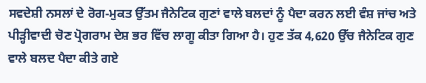ਸਵਦੇਸ਼ੀ ਨਸਲਾਂ ਦੇ ਰੋਗ-ਮੁਕਤ ਉੱਤਮ ਜੈਨੇਟਿਕ ਗੁਣਾਂ ਵਾਲੇ ਬਲਦਾਂ ਨੂੰ ਪੈਦਾ ਕਰਨ ਲਈ ਵੰਸ਼ ਜਾਂਚ ਅਤੇ ਪੀੜ੍ਹੀਵਾਦੀ ਚੋਣ ਪ੍ਰੋਗਰਾਮ ਦੇਸ਼ ਭਰ ਵਿੱਚ ਲਾਗੂ ਕੀਤਾ ਗਿਆ ਹੈ। ਹੁਣ ਤੱਕ 4,620 ਉੱਚ ਜੈਨੇਟਿਕ ਗੁਣ ਵਾਲੇ ਬਲਦ ਪੈਦਾ ਕੀਤੇ ਗਏ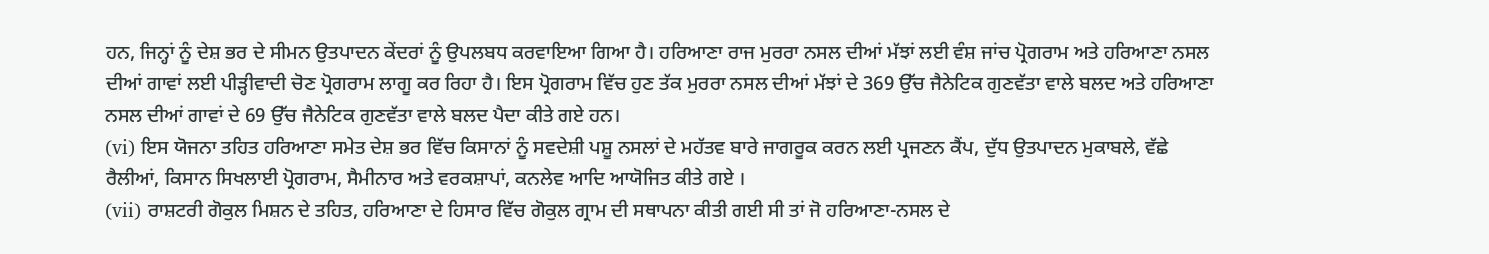ਹਨ, ਜਿਨ੍ਹਾਂ ਨੂੰ ਦੇਸ਼ ਭਰ ਦੇ ਸੀਮਨ ਉਤਪਾਦਨ ਕੇਂਦਰਾਂ ਨੂੰ ਉਪਲਬਧ ਕਰਵਾਇਆ ਗਿਆ ਹੈ। ਹਰਿਆਣਾ ਰਾਜ ਮੁਰਰਾ ਨਸਲ ਦੀਆਂ ਮੱਝਾਂ ਲਈ ਵੰਸ਼ ਜਾਂਚ ਪ੍ਰੋਗਰਾਮ ਅਤੇ ਹਰਿਆਣਾ ਨਸਲ ਦੀਆਂ ਗਾਵਾਂ ਲਈ ਪੀੜ੍ਹੀਵਾਦੀ ਚੋਣ ਪ੍ਰੋਗਰਾਮ ਲਾਗੂ ਕਰ ਰਿਹਾ ਹੈ। ਇਸ ਪ੍ਰੋਗਰਾਮ ਵਿੱਚ ਹੁਣ ਤੱਕ ਮੁਰਰਾ ਨਸਲ ਦੀਆਂ ਮੱਝਾਂ ਦੇ 369 ਉੱਚ ਜੈਨੇਟਿਕ ਗੁਣਵੱਤਾ ਵਾਲੇ ਬਲਦ ਅਤੇ ਹਰਿਆਣਾ ਨਸਲ ਦੀਆਂ ਗਾਵਾਂ ਦੇ 69 ਉੱਚ ਜੈਨੇਟਿਕ ਗੁਣਵੱਤਾ ਵਾਲੇ ਬਲਦ ਪੈਦਾ ਕੀਤੇ ਗਏ ਹਨ।
(vi) ਇਸ ਯੋਜਨਾ ਤਹਿਤ ਹਰਿਆਣਾ ਸਮੇਤ ਦੇਸ਼ ਭਰ ਵਿੱਚ ਕਿਸਾਨਾਂ ਨੂੰ ਸਵਦੇਸ਼ੀ ਪਸ਼ੂ ਨਸਲਾਂ ਦੇ ਮਹੱਤਵ ਬਾਰੇ ਜਾਗਰੂਕ ਕਰਨ ਲਈ ਪ੍ਰਜਣਨ ਕੈਂਪ, ਦੁੱਧ ਉਤਪਾਦਨ ਮੁਕਾਬਲੇ, ਵੱਛੇ ਰੈਲੀਆਂ, ਕਿਸਾਨ ਸਿਖਲਾਈ ਪ੍ਰੋਗਰਾਮ, ਸੈਮੀਨਾਰ ਅਤੇ ਵਰਕਸ਼ਾਪਾਂ, ਕਨਲੇਵ ਆਦਿ ਆਯੋਜਿਤ ਕੀਤੇ ਗਏ ।
(vii) ਰਾਸ਼ਟਰੀ ਗੋਕੁਲ ਮਿਸ਼ਨ ਦੇ ਤਹਿਤ, ਹਰਿਆਣਾ ਦੇ ਹਿਸਾਰ ਵਿੱਚ ਗੋਕੁਲ ਗ੍ਰਾਮ ਦੀ ਸਥਾਪਨਾ ਕੀਤੀ ਗਈ ਸੀ ਤਾਂ ਜੋ ਹਰਿਆਣਾ-ਨਸਲ ਦੇ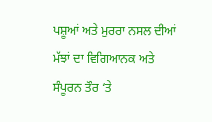ਪਸ਼ੂਆਂ ਅਤੇ ਮੁਰਰਾ ਨਸਲ ਦੀਆਂ ਮੱਝਾਂ ਦਾ ਵਿਗਿਆਨਕ ਅਤੇ ਸੰਪੂਰਨ ਤੌਰ ‘ਤੇ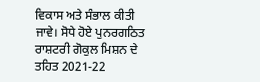ਵਿਕਾਸ ਅਤੇ ਸੰਭਾਲ ਕੀਤੀ ਜਾਵੇ। ਸੋਧੇ ਹੋਏ ਪੁਨਰਗਠਿਤ ਰਾਸ਼ਟਰੀ ਗੋਕੁਲ ਮਿਸ਼ਨ ਦੇ ਤਹਿਤ 2021-22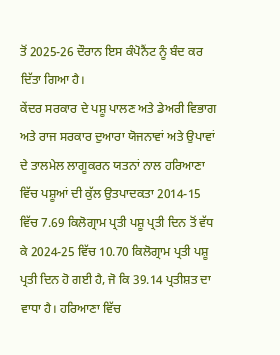ਤੋਂ 2025-26 ਦੌਰਾਨ ਇਸ ਕੰਪੋਨੈਂਟ ਨੂੰ ਬੰਦ ਕਰ ਦਿੱਤਾ ਗਿਆ ਹੈ।
ਕੇਂਦਰ ਸਰਕਾਰ ਦੇ ਪਸ਼ੂ ਪਾਲਣ ਅਤੇ ਡੇਅਰੀ ਵਿਭਾਗ ਅਤੇ ਰਾਜ ਸਰਕਾਰ ਦੁਆਰਾ ਯੋਜਨਾਵਾਂ ਅਤੇ ਉਪਾਵਾਂ ਦੇ ਤਾਲਮੇਲ ਲਾਗੂਕਰਨ ਯਤਨਾਂ ਨਾਲ ਹਰਿਆਣਾ ਵਿੱਚ ਪਸ਼ੂਆਂ ਦੀ ਕੁੱਲ ਉਤਪਾਦਕਤਾ 2014-15 ਵਿੱਚ 7.69 ਕਿਲੋਗ੍ਰਾਮ ਪ੍ਰਤੀ ਪਸ਼ੂ ਪ੍ਰਤੀ ਦਿਨ ਤੋਂ ਵੱਧ ਕੇ 2024-25 ਵਿੱਚ 10.70 ਕਿਲੋਗ੍ਰਾਮ ਪ੍ਰਤੀ ਪਸ਼ੂ ਪ੍ਰਤੀ ਦਿਨ ਹੋ ਗਈ ਹੈ, ਜੋ ਕਿ 39.14 ਪ੍ਰਤੀਸ਼ਤ ਦਾ ਵਾਧਾ ਹੈ। ਹਰਿਆਣਾ ਵਿੱਚ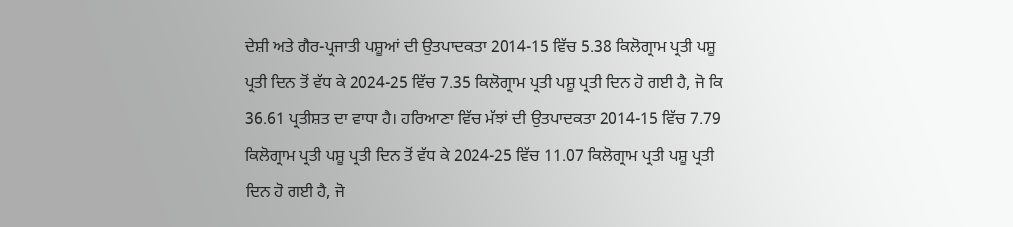ਦੇਸ਼ੀ ਅਤੇ ਗੈਰ-ਪ੍ਰਜਾਤੀ ਪਸ਼ੂਆਂ ਦੀ ਉਤਪਾਦਕਤਾ 2014-15 ਵਿੱਚ 5.38 ਕਿਲੋਗ੍ਰਾਮ ਪ੍ਰਤੀ ਪਸ਼ੂ ਪ੍ਰਤੀ ਦਿਨ ਤੋਂ ਵੱਧ ਕੇ 2024-25 ਵਿੱਚ 7.35 ਕਿਲੋਗ੍ਰਾਮ ਪ੍ਰਤੀ ਪਸ਼ੂ ਪ੍ਰਤੀ ਦਿਨ ਹੋ ਗਈ ਹੈ, ਜੋ ਕਿ 36.61 ਪ੍ਰਤੀਸ਼ਤ ਦਾ ਵਾਧਾ ਹੈ। ਹਰਿਆਣਾ ਵਿੱਚ ਮੱਝਾਂ ਦੀ ਉਤਪਾਦਕਤਾ 2014-15 ਵਿੱਚ 7.79 ਕਿਲੋਗ੍ਰਾਮ ਪ੍ਰਤੀ ਪਸ਼ੂ ਪ੍ਰਤੀ ਦਿਨ ਤੋਂ ਵੱਧ ਕੇ 2024-25 ਵਿੱਚ 11.07 ਕਿਲੋਗ੍ਰਾਮ ਪ੍ਰਤੀ ਪਸ਼ੂ ਪ੍ਰਤੀ ਦਿਨ ਹੋ ਗਈ ਹੈ, ਜੋ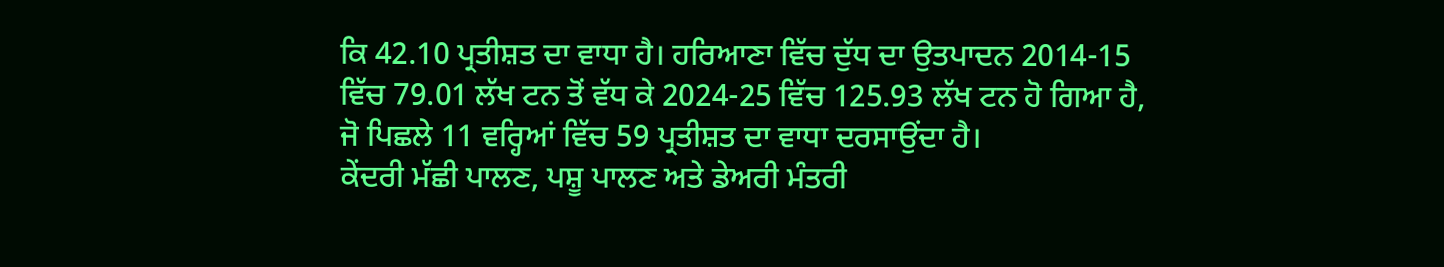ਕਿ 42.10 ਪ੍ਰਤੀਸ਼ਤ ਦਾ ਵਾਧਾ ਹੈ। ਹਰਿਆਣਾ ਵਿੱਚ ਦੁੱਧ ਦਾ ਉਤਪਾਦਨ 2014-15 ਵਿੱਚ 79.01 ਲੱਖ ਟਨ ਤੋਂ ਵੱਧ ਕੇ 2024-25 ਵਿੱਚ 125.93 ਲੱਖ ਟਨ ਹੋ ਗਿਆ ਹੈ, ਜੋ ਪਿਛਲੇ 11 ਵਰ੍ਹਿਆਂ ਵਿੱਚ 59 ਪ੍ਰਤੀਸ਼ਤ ਦਾ ਵਾਧਾ ਦਰਸਾਉਂਦਾ ਹੈ।
ਕੇਂਦਰੀ ਮੱਛੀ ਪਾਲਣ, ਪਸ਼ੂ ਪਾਲਣ ਅਤੇ ਡੇਅਰੀ ਮੰਤਰੀ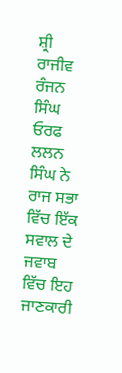ਸ਼੍ਰੀ ਰਾਜੀਵ ਰੰਜਨ ਸਿੰਘ ਓਰਫ ਲਲਨ ਸਿੰਘ ਨੇ ਰਾਜ ਸਭਾ ਵਿੱਚ ਇੱਕ ਸਵਾਲ ਦੇ ਜਵਾਬ ਵਿੱਚ ਇਹ ਜਾਣਕਾਰੀ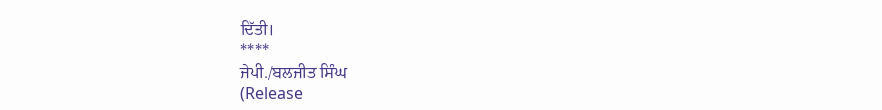ਦਿੱਤੀ।
****
ਜੇਪੀ./ਬਲਜੀਤ ਸਿੰਘ
(Release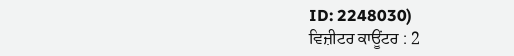ID: 2248030)
ਵਿਜ਼ੀਟਰ ਕਾਊਂਟਰ : 2